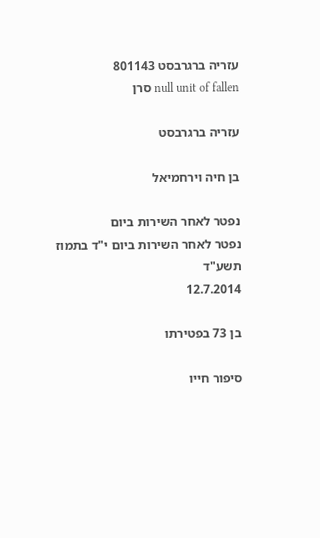עזריה ברגרבסט 801143
null unit of fallen סרן

עזריה ברגרבסט

בן חיה וירחמיאל

נפטר לאחר השירות ביום
נפטר לאחר השירות ביום י"ד בתמוז תשע"ד
12.7.2014

בן 73 בפטירתו

סיפור חייו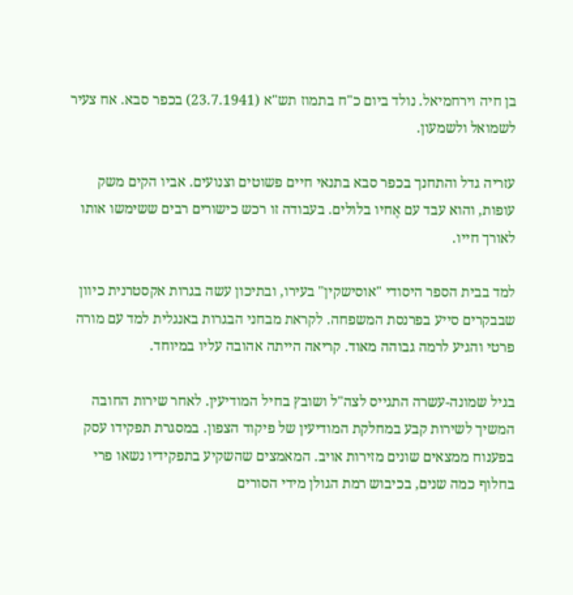בן חיה וירחמיאל. נולד ביום כ"ח בתמוז תש"א (23.7.1941) בכפר סבא. אח צעיר לשמואל ולשמעון.

עזריה גדל והתחנך בכפר סבא בתנאי חיים פשוטים וצנועים. אביו הקים משק עופות, והוא עבד עם אֶחיו בלולים. בעבודה זו רכש כישורים רבים ששימשו אותו לאורך חייו.

למד בבית הספר היסודי "אוסישקין" בעירו, ובתיכון עשה בגרות אקסטרנית כיוון שבבקרים סייע בפרנסת המשפחה. לקראת מבחני הבגרות באנגלית למד עם מורה פרטי והגיע לרמה גבוהה מאוד. קריאה הייתה אהובה עליו במיוחד.

בגיל שמונה-עשרה התגייס לצה"ל ושובץ בחיל המודיעין. לאחר שירות החובה המשיך לשירות קבע במחלקת המודיעין של פיקוד הצפון. במסגרת תפקידו עסק בפענוח ממצאים שונים מזירות אויב. המאמצים שהשקיע בתפקידיו נשאו פרי בחלוף כמה שנים, בכיבוש רמת הגולן מידי הסורים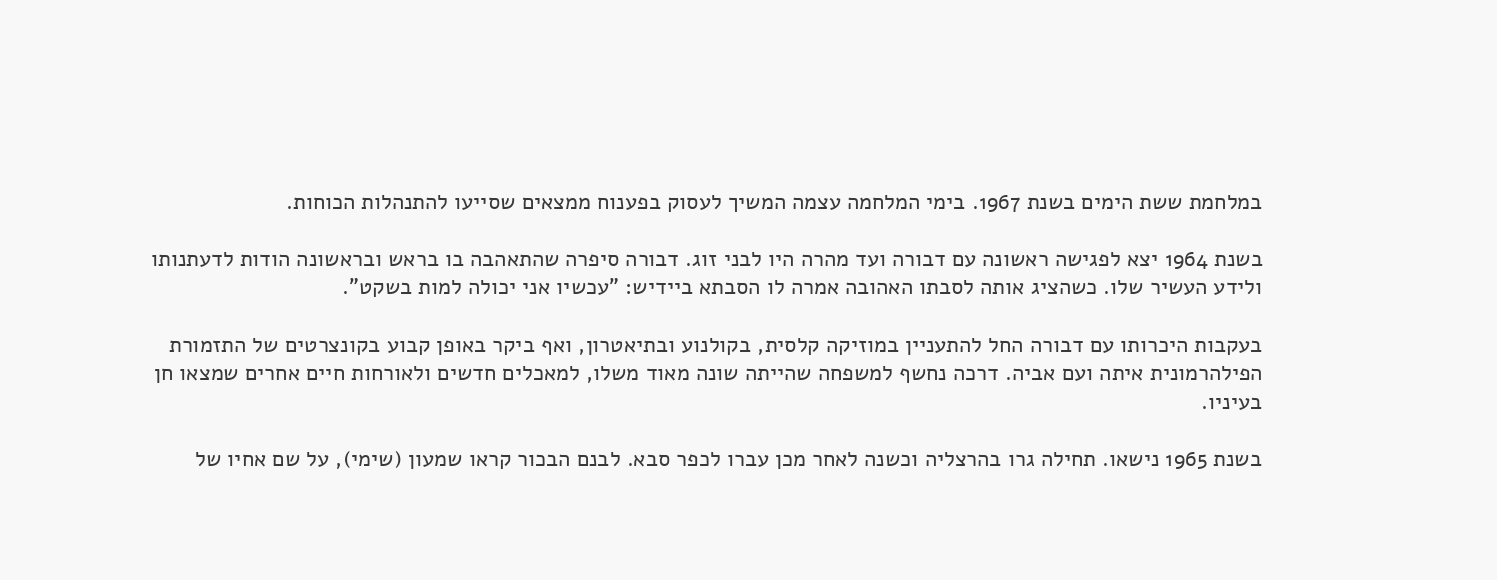במלחמת ששת הימים בשנת 1967. בימי המלחמה עצמה המשיך לעסוק בפענוח ממצאים שסייעו להתנהלות הכוחות.

בשנת 1964 יצא לפגישה ראשונה עם דבורה ועד מהרה היו לבני זוג. דבורה סיפרה שהתאהבה בו בראש ובראשונה הודות לדעתנותו ולידע העשיר שלו. כשהציג אותה לסבתו האהובה אמרה לו הסבתא ביידיש: "עכשיו אני יכולה למות בשקט".

בעקבות היכרותו עם דבורה החל להתעניין במוזיקה קלסית, בקולנוע ובתיאטרון, ואף ביקר באופן קבוע בקונצרטים של התזמורת הפילהרמונית איתה ועם אביה. דרכה נחשף למשפחה שהייתה שונה מאוד משלו, למאכלים חדשים ולאורחות חיים אחרים שמצאו חן בעיניו.

בשנת 1965 נישאו. תחילה גרו בהרצליה וכשנה לאחר מכן עברו לכפר סבא. לבנם הבכור קראו שמעון (שימי), על שם אחיו של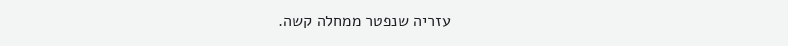עזריה שנפטר ממחלה קשה.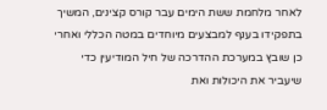לאחר מלחמת ששת הימים עבר קורס קצינים, המשיך בתפקידו בענף למבצעים מיוחדים במטה הכללי ואחרי כן שובץ במערכת ההדרכה של חיל המודיעין כדי שיעביר את היכולות ואת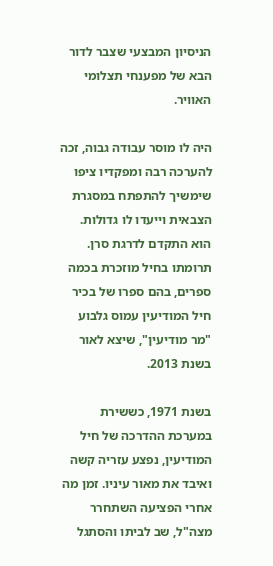הניסיון המבצעי שצבר לדור הבא של מפענחי תצלומי האוויר.

היה לו מוסר עבודה גבוה, זכה להערכה רבה ומפקדיו ציפו שימשיך להתפתח במסגרת הצבאית וייעדו לו גדולות. הוא התקדם לדרגת סרן. תרומתו בחיל מוזכרת בכמה ספרים, בהם ספרו של בכיר חיל המודיעין עמוס גלבוע "מר מודיעין", שיצא לאור בשנת 2013.

בשנת 1971, כששירת במערכת ההדרכה של חיל המודיעין, נפצע עזריה קשה ואיבד את מאור עיניו. זמן מה אחרי הפציעה השתחרר מצה"ל, שב לביתו והסתגל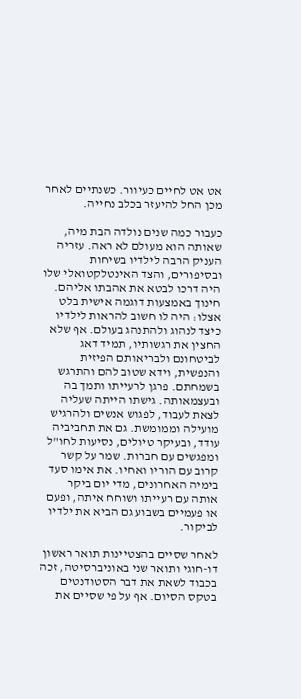אט אט לחיים כעיוור. כשנתיים לאחר מכן החל להיעזר בכלב נחייה.

כעבור כמה שנים נולדה הבת מיה, שאותה הוא מעולם לא ראה. עזריה העניק הרבה לילדיו בשיחות ובסיפורים, והצד האינטלקטואלי שלו היה דרכו לבטא את אהבתו אליהם. חינוך באמצעות דוגמה אישית בלט אצלו: היה לו חשוב להראות לילדיו כיצד לנהוג ולהתנהג בעולם. אף שלא החצין את רגשותיו, תמיד דאג לביטחונם ולבריאותם הפיזית והנפשית, וידא שטוב להם והתרגש בשמחתם. פרגן לרעייתו ותמך בה ובעצמאותה. גישתו הייתה שעליה לצאת לעבוד, לפגוש אנשים ולהרגיש מועילה וממומשת. גם את תחביביה עודד, ובעיקר טיולים, נסיעות לחו"ל ומפגשים עם חברות. שמר על קשר קרוב עם הוריו ואחיו. את אימו סעד בימיה האחרונים, מדי יום ביקר אותה עם רעייתו ושוחח איתה, ופעם או פעמיים בשבוע גם הביא את ילדיו לביקור.

לאחר שסיים בהצטיינות תואר ראשון דו-חוגי ותואר שני באוניברסיטה, זכה בכבוד לשאת את דבר הסטודנטים בטקס הסיום. אף על פי שסיים את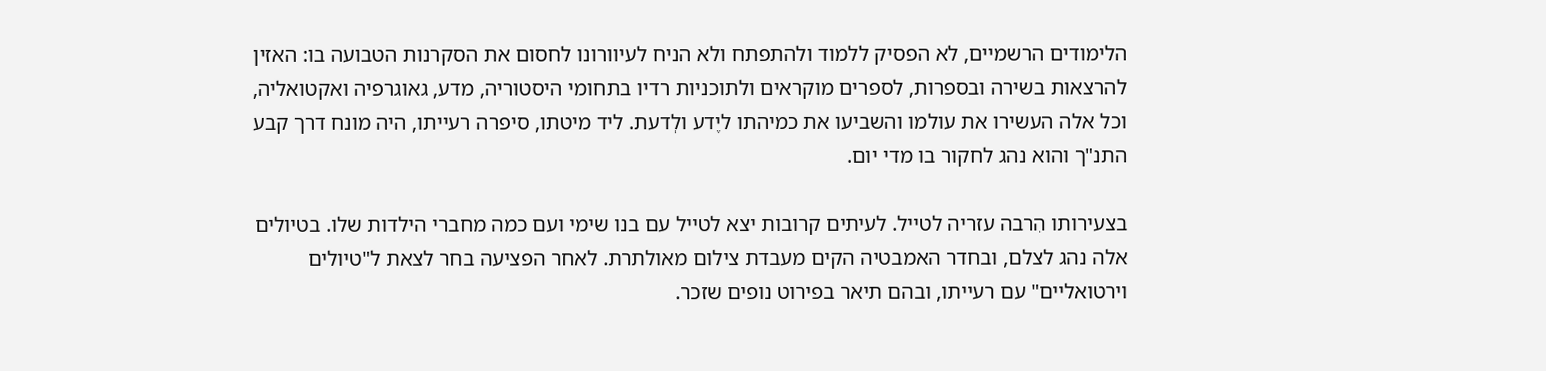הלימודים הרשמיים, לא הפסיק ללמוד ולהתפתח ולא הניח לעיוורונו לחסום את הסקרנות הטבועה בו: האזין להרצאות בשירה ובספרות, לספרים מוקראים ולתוכניות רדיו בתחומי היסטוריה, מדע, גאוגרפיה ואקטואליה, וכל אלה העשירו את עולמו והשביעו את כמיהתו ליֶדע ולְדעת. ליד מיטתו, סיפרה רעייתו, היה מונח דרך קבע התנ"ך והוא נהג לחקור בו מדי יום.

בצעירותו הִרבה עזריה לטייל. לעיתים קרובות יצא לטייל עם בנו שימי ועם כמה מחברי הילדות שלו. בטיולים אלה נהג לצלם, ובחדר האמבטיה הקים מעבדת צילום מאולתרת. לאחר הפציעה בחר לצאת ל"טיולים וירטואליים" עם רעייתו, ובהם תיאר בפירוט נופים שזכר.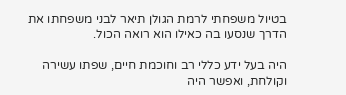בטיול משפחתי לרמת הגולן תיאר לבני משפחתו את הדרך שנסעו בה כאילו הוא רואה הכול.

היה בעל ידע כללי רב וחוכמת חיים, שפתו עשירה וקולחת, ואפשר היה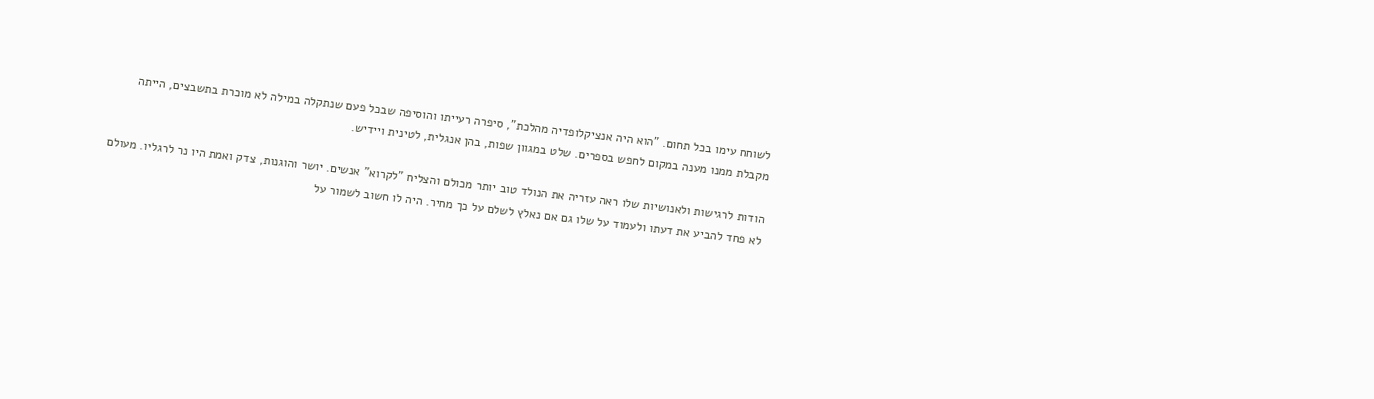לשוחח עימו בכל תחום. "הוא היה אנציקלופדיה מהלכת", סיפרה רעייתו והוסיפה שבכל פעם שנתקלה במילה לא מוכרת בתשבצים, הייתה מקבלת ממנו מענה במקום לחפש בספרים. שלט במגוון שפות, בהן אנגלית, לטינית ויידיש.

הודות לרגישות ולאנושיות שלו ראה עזריה את הנולד טוב יותר מכולם והצליח "לקרוא" אנשים. יושר והוגנות, צדק ואמת היו נר לרגליו. מעולם לא פחד להביע את דעתו ולעמוד על שלו גם אם נאלץ לשלם על כך מחיר. היה לו חשוב לשמור על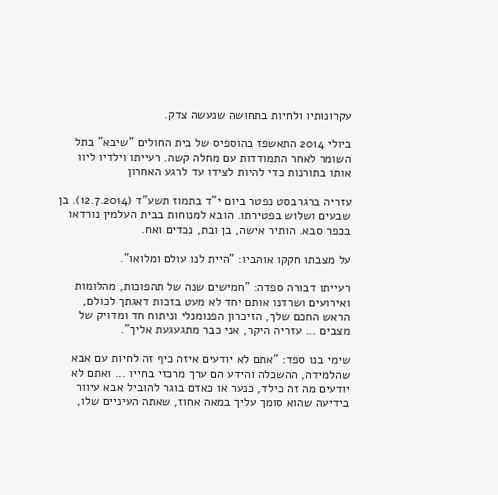עקרונותיו ולחיות בתחושה שנעשה צדק.

ביולי 2014 התאשפז בהוספיס של בית החולים "שיבא" בתל השומר לאחר התמודדות עם מחלה קשה. רעייתו וילדיו ליוו אותו בתורנות כדי להיות לצידו עד לרגע האחרון

עזריה ברגרבסט נפטר ביום י"ד בתמוז תשע"ד (12.7.2014). בן שבעים ושלוש בפטירתו. הובא למנוחות בבית העלמין נורדאו בכפר סבא. הותיר אישה, בן ובת, נכדים ואח.

על מצבתו חקקו אוהביו: "היית לנו עולם ומלואו".

רעייתו דבורה ספדה: "חמישים שנה של תהפוכות, מהלומות ואירועים ושרדנו אותם יחד לא מעט בזכות דאגתך לכולם, הראש החכם שלך, הזיכרון הפנומנלי וניתוח חד ומדויק של מצבים ... עזריה היקר, אני כבר מתגעגעת אליך".

שימי בנו ספד: "אתם לא יודעים איזה כיף זה לחיות עם אבא שהלמידה, ההשכלה והידע הם ערך מרכזי בחייו ... ואתם לא יודעים מה זה כילד, כנער או כאדם בוגר להוביל אבא עיוור בידיעה שהוא סומך עליך במאה אחוז, שאתה העיניים שלו,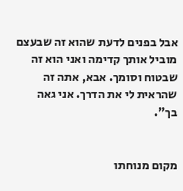אבל בפנים לדעת שהוא זה שבעצם מוביל אותך קדימה ואני הוא זה שבטוח וסומך. אבא, אתה זה שהראית לי את הדרך. אני גאה בך".


מקום מנוחתו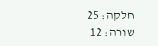חלקה: 25
שורה: 12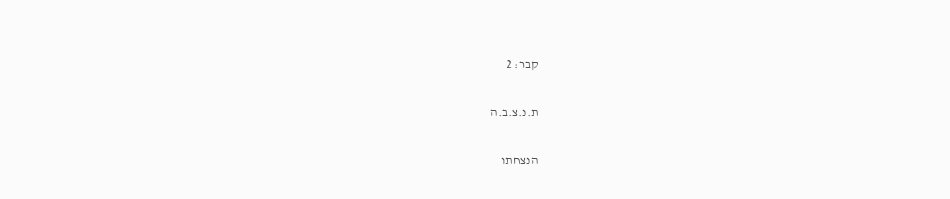קבר: 2

ת.נ.צ.ב.ה

הנצחתו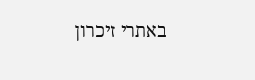באתרי זיכרון